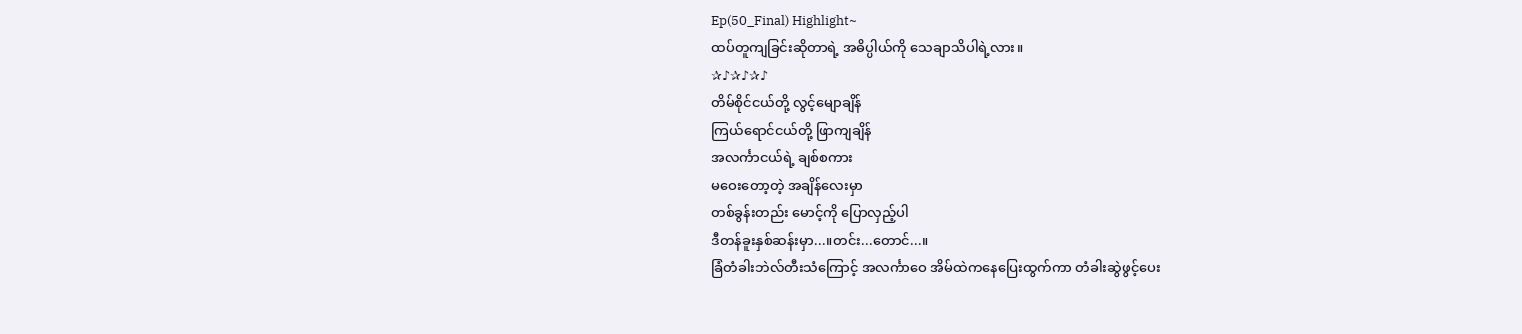Ep(50_Final) Highlight~
ထပ်တူကျခြင်းဆိုတာရဲ့ အဓိပ္ပါယ်ကို သေချာသိပါရဲ့လား။
✰♪✰♪✰♪
တိမ်စိုင်ငယ်တို့ လွင့်မျောချိန်
ကြယ်ရောင်ငယ်တို့ ဖြာကျချိန်
အလင်္ကာငယ်ရဲ့ ချစ်စကား
မဝေးတော့တဲ့ အချိန်လေးမှာ
တစ်ခွန်းတည်း မောင့်ကို ပြောလှည့်ပါ
ဒီတန်ခူးနှစ်ဆန်းမှာ...။တင်း...တောင်...။
ခြံတံခါးဘဲလ်တီးသံကြောင့် အလင်္ကာဝေ အိမ်ထဲကနေပြေးထွက်ကာ တံခါးဆွဲဖွင့်ပေး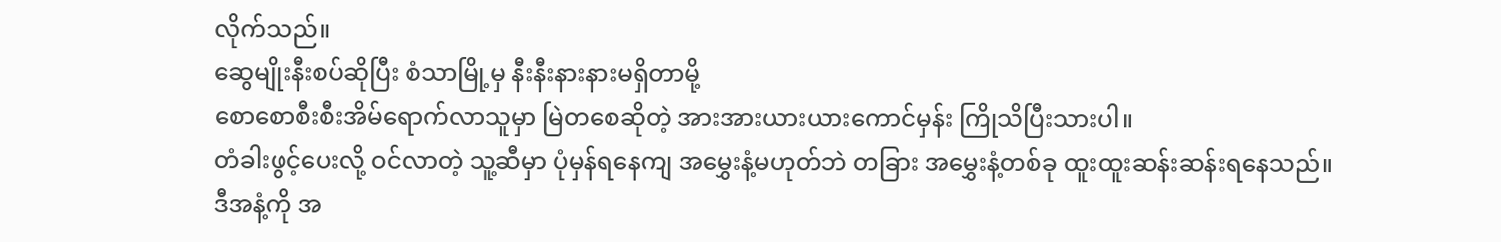လိုက်သည်။
ဆွေမျိုးနီးစပ်ဆိုပြီး စံသာမြို့မှ နီးနီးနားနားမရှိတာမို့
စောစောစီးစီးအိမ်ရောက်လာသူမှာ မြဲတစေဆိုတဲ့ အားအားယားယားကောင်မှန်း ကြိုသိပြီးသားပါ။
တံခါးဖွင့်ပေးလို့ ဝင်လာတဲ့ သူ့ဆီမှာ ပုံမှန်ရနေကျ အမွှေးနံ့မဟုတ်ဘဲ တခြား အမွှေးနံ့တစ်ခု ထူးထူးဆန်းဆန်းရနေသည်။
ဒီအနံ့ကို အ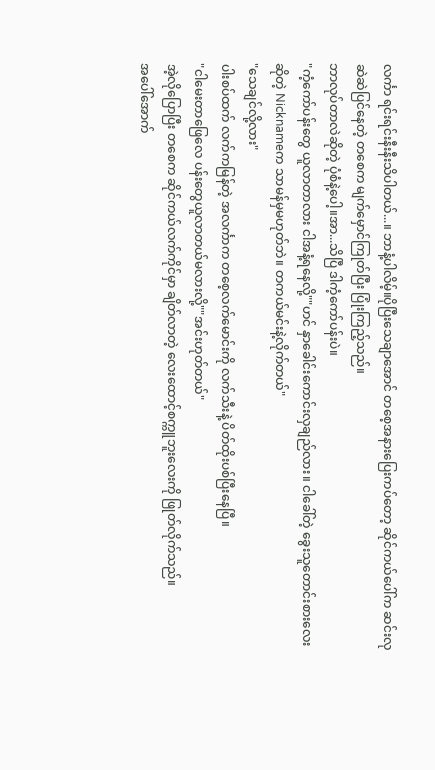လင်္ကာ ရင်းရင်းနီးနီးသိပါတယ်...။ ဘာနံ့ပါလိမ့်။ပိုပြီးသေချာအောင် တစေ့အနားပြေးကပ်တော့ ဆိုင်ကယ်ပေါ်က ဆင်းလုဆဲဆဲပြင်နေတဲ့ တစေက မျက်မှောင်ကြုတ်ပြီး ပြုံးကြည့်သည်။
ဘာလုပ်တာလဲဆိုတဲ့ ပုံစံနဲ့ပေါ့။အာ...သိပြီ ဒါကံ့ကော်ပန်းပဲ။
"ကံ့ကော်ပန်းတွေ ယူလာတာလား ငါအနံ့ရနေလို့""ဟင် နှာခေါင်းကောင်းလှချည်လား။ ငါခေါ်တဲ့ ခွေးသူတောင်းစားလေးဆိုတဲ့ Nicknameက သာမန်မှမဟုတ်ဘဲ။ တကယ်မင်းနဲ့လိုက်တယ်"
"သေချင်လို့လား"
ပါးစပ်ထက် လက်ကမြန်တဲ့ အလင်္ကာက တစေ့လက်မောင်းကို လက်သီးနဲ့ ပိတ်ထိုးပစ်ပြီးနေပြီ။
"ငါမေးတာဖြေလေ ပန်းတွေယူလာတယ်မလားလို့""အင်းဟုတ်တယ်"
အဲ့လိုပြောပြီး တစေက ဆိုင်ကယ်လက်ကိုင်မှာ ချိတ်လာတဲ့ လေးထောင့်စက္ကူဘူးလေးကို ဖြုတ်လိုက်သည်။
အပေါ်အောက်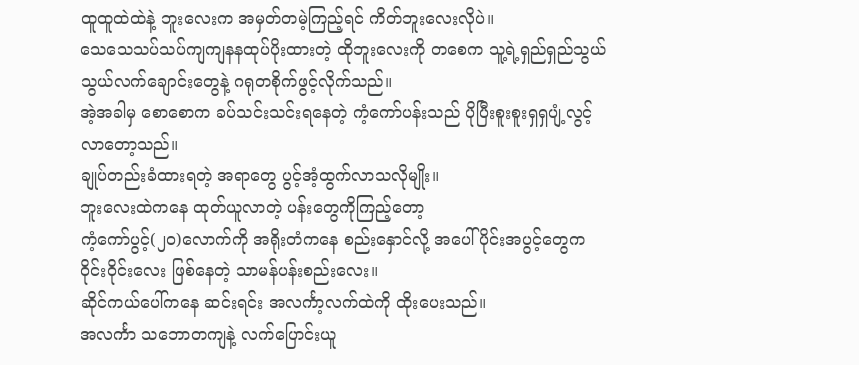ထူထူထဲထဲနဲ့ ဘူးလေးက အမှတ်တမဲ့ကြည့်ရင် ကိတ်ဘူးလေးလိုပဲ။
သေသေသပ်သပ်ကျကျနနထုပ်ပိုးထားတဲ့ ထိုဘူးလေးကို တစေက သူ့ရဲ့ရှည်ရှည်သွယ်သွယ်လက်ချောင်းတွေနဲ့ ဂရုတစိုက်ဖွင့်လိုက်သည်။
အဲ့အခါမှ စောစောက ခပ်သင်းသင်းရနေတဲ့ ကံ့ကော်ပန်းသည် ပိုပြီးစူးစူးရှရှပျံ့လွင့်လာတော့သည်။
ချုပ်တည်းခံထားရတဲ့ အရာတွေ ပွင့်အံ့ထွက်လာသလိုမျိုး။
ဘူးလေးထဲကနေ ထုတ်ယူလာတဲ့ ပန်းတွေကိုကြည့်တော့
ကံ့ကော်ပွင့်(၂၀)လောက်ကို အရိုးတံကနေ စည်းနှောင်လို့ အပေါ်ပိုင်းအပွင့်တွေက ဝိုင်းဝိုင်းလေး ဖြစ်နေတဲ့ သာမန်ပန်းစည်းလေး။
ဆိုင်ကယ်ပေါ်ကနေ ဆင်းရင်း အလင်္ကာ့လက်ထဲကို ထိုးပေးသည်။
အလင်္ကာ သဘောတကျနဲ့ လက်ပြောင်းယူ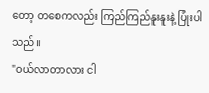တော့ တစေကလည်း ကြည်ကြည်နူးနူးနဲ့ ပြုံးပါသည်။
"ဝယ်လာတာလား ငါ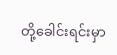တို့ခေါင်းရင်းမှာ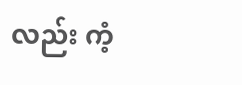လည်း ကံ့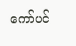ကော်ပင်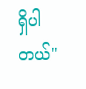ရှိပါတယ်"